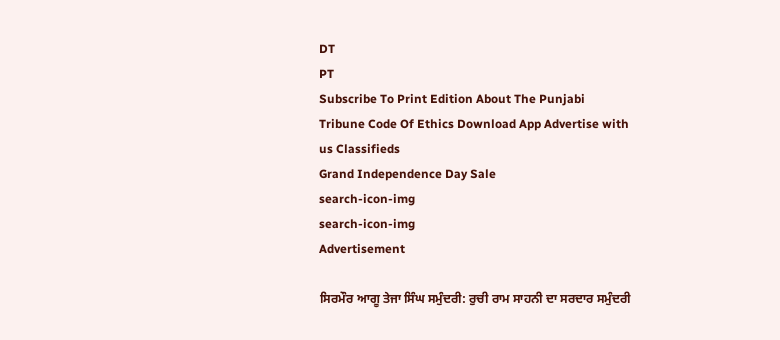DT
PT
Subscribe To Print Edition About The Punjabi Tribune Code Of Ethics Download App Advertise with us Classifieds
Grand Independence Day Sale
search-icon-img
search-icon-img
Advertisement

ਸਿਰਮੌਰ ਆਗੂ ਤੇਜਾ ਸਿੰਘ ਸਮੁੰਦਰੀ: ਰੁਚੀ ਰਾਮ ਸਾਹਨੀ ਦਾ ਸਰਦਾਰ ਸਮੁੰਦਰੀ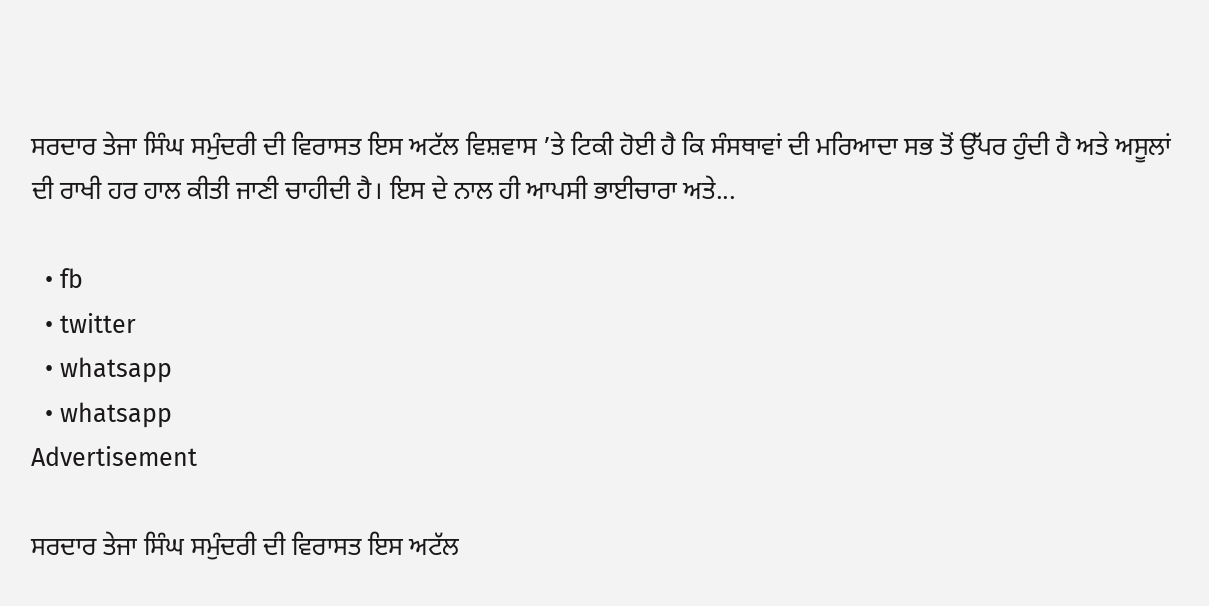ਸਰਦਾਰ ਤੇਜਾ ਸਿੰਘ ਸਮੁੰਦਰੀ ਦੀ ਵਿਰਾਸਤ ਇਸ ਅਟੱਲ ਵਿਸ਼ਵਾਸ ’ਤੇ ਟਿਕੀ ਹੋਈ ਹੈ ਕਿ ਸੰਸਥਾਵਾਂ ਦੀ ਮਰਿਆਦਾ ਸਭ ਤੋਂ ਉੱਪਰ ਹੁੰਦੀ ਹੈ ਅਤੇ ਅਸੂਲਾਂ ਦੀ ਰਾਖੀ ਹਰ ਹਾਲ ਕੀਤੀ ਜਾਣੀ ਚਾਹੀਦੀ ਹੈ। ਇਸ ਦੇ ਨਾਲ ਹੀ ਆਪਸੀ ਭਾਈਚਾਰਾ ਅਤੇ...

  • fb
  • twitter
  • whatsapp
  • whatsapp
Advertisement

ਸਰਦਾਰ ਤੇਜਾ ਸਿੰਘ ਸਮੁੰਦਰੀ ਦੀ ਵਿਰਾਸਤ ਇਸ ਅਟੱਲ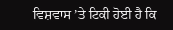ਵਿਸ਼ਵਾਸ ’ਤੇ ਟਿਕੀ ਹੋਈ ਹੈ ਕਿ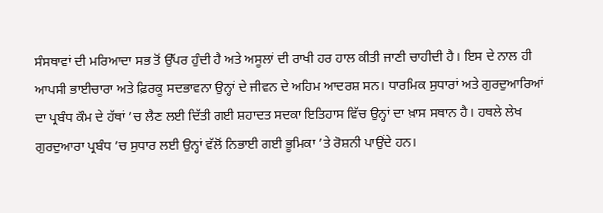ਸੰਸਥਾਵਾਂ ਦੀ ਮਰਿਆਦਾ ਸਭ ਤੋਂ ਉੱਪਰ ਹੁੰਦੀ ਹੈ ਅਤੇ ਅਸੂਲਾਂ ਦੀ ਰਾਖੀ ਹਰ ਹਾਲ ਕੀਤੀ ਜਾਣੀ ਚਾਹੀਦੀ ਹੈ। ਇਸ ਦੇ ਨਾਲ ਹੀ ਆਪਸੀ ਭਾਈਚਾਰਾ ਅਤੇ ਫ਼ਿਰਕੂ ਸਦਭਾਵਨਾ ਉਨ੍ਹਾਂ ਦੇ ਜੀਵਨ ਦੇ ਅਹਿਮ ਆਦਰਸ਼ ਸਨ। ਧਾਰਮਿਕ ਸੁਧਾਰਾਂ ਅਤੇ ਗੁਰਦੁਆਰਿਆਂ ਦਾ ਪ੍ਰਬੰਧ ਕੌਮ ਦੇ ਹੱਥਾਂ ’ਚ ਲੈਣ ਲਈ ਦਿੱਤੀ ਗਈ ਸ਼ਹਾਦਤ ਸਦਕਾ ਇਤਿਹਾਸ ਵਿੱਚ ਉਨ੍ਹਾਂ ਦਾ ਖ਼ਾਸ ਸਥਾਨ ਹੈ। ਹਥਲੇ ਲੇਖ ਗੁਰਦੁਆਰਾ ਪ੍ਰਬੰਧ ’ਚ ਸੁਧਾਰ ਲਈ ਉਨ੍ਹਾਂ ਵੱਲੋਂ ਨਿਭਾਈ ਗਈ ਭੂਮਿਕਾ ’ਤੇ ਰੋਸ਼ਨੀ ਪਾਉਂਦੇ ਹਨ।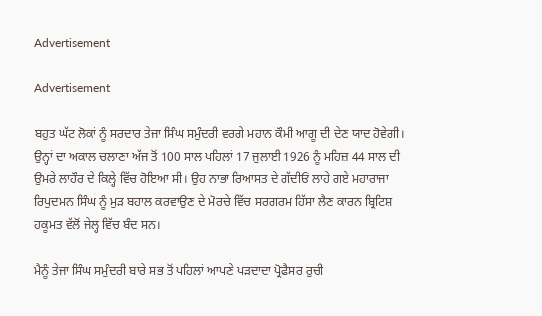Advertisement

Advertisement

ਬਹੁਤ ਘੱਟ ਲੋਕਾਂ ਨੂੰ ਸਰਦਾਰ ਤੇਜਾ ਸਿੰਘ ਸਮੁੰਦਰੀ ਵਰਗੇ ਮਹਾਨ ਕੌਮੀ ਆਗੂ ਦੀ ਦੇਣ ਯਾਦ ਹੋਵੇਗੀ। ਉਨ੍ਹਾਂ ਦਾ ਅਕਾਲ ਚਲਾਣਾ ਅੱਜ ਤੋਂ 100 ਸਾਲ ਪਹਿਲਾਂ 17 ਜੁਲਾਈ 1926 ਨੂੰ ਮਹਿਜ਼ 44 ਸਾਲ ਦੀ ਉਮਰੇ ਲਾਹੌਰ ਦੇ ਕਿਲ੍ਹੇ ਵਿੱਚ ਹੋਇਆ ਸੀ। ਉਹ ਨਾਭਾ ਰਿਆਸਤ ਦੇ ਗੱਦੀਓਂ ਲਾਹੇ ਗਏ ਮਹਾਰਾਜਾ ਰਿਪੁਦਮਨ ਸਿੰਘ ਨੂੰ ਮੁੜ ਬਹਾਲ ਕਰਵਾਉਣ ਦੇ ਮੋਰਚੇ ਵਿੱਚ ਸਰਗਰਮ ਹਿੱਸਾ ਲੈਣ ਕਾਰਨ ਬ੍ਰਿਟਿਸ਼ ਹਕੂਮਤ ਵੱਲੋਂ ਜੇਲ੍ਹ ਵਿੱਚ ਬੰਦ ਸਨ।

ਮੈਨੂੰ ਤੇਜਾ ਸਿੰਘ ਸਮੁੰਦਰੀ ਬਾਰੇ ਸਭ ਤੋਂ ਪਹਿਲਾਂ ਆਪਣੇ ਪੜਦਾਦਾ ਪ੍ਰੋਫੈਸਰ ਰੁਚੀ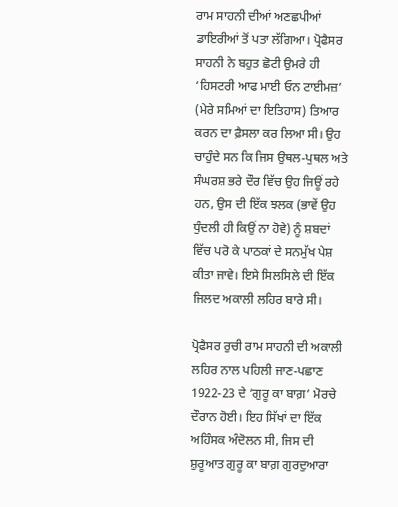ਰਾਮ ਸਾਹਨੀ ਦੀਆਂ ਅਣਛਪੀਆਂ ਡਾਇਰੀਆਂ ਤੋਂ ਪਤਾ ਲੱਗਿਆ। ਪ੍ਰੋਫੈਸਰ ਸਾਹਨੀ ਨੇ ਬਹੁਤ ਛੋਟੀ ਉਮਰੇ ਹੀ ‘ਹਿਸਟਰੀ ਆਫ ਮਾਈ ਓਨ ਟਾਈਮਜ਼’ (ਮੇਰੇ ਸਮਿਆਂ ਦਾ ਇਤਿਹਾਸ) ਤਿਆਰ ਕਰਨ ਦਾ ਫ਼ੈਸਲਾ ਕਰ ਲਿਆ ਸੀ। ਉਹ ਚਾਹੁੰਦੇ ਸਨ ਕਿ ਜਿਸ ਉਥਲ-ਪੁਥਲ ਅਤੇ ਸੰਘਰਸ਼ ਭਰੇ ਦੌਰ ਵਿੱਚ ਉਹ ਜਿਊਂ ਰਹੇ ਹਨ, ਉਸ ਦੀ ਇੱਕ ਝਲਕ (ਭਾਵੇਂ ਉਹ ਧੁੰਦਲੀ ਹੀ ਕਿਉਂ ਨਾ ਹੋਵੇ) ਨੂੰ ਸ਼ਬਦਾਂ ਵਿੱਚ ਪਰੋ ਕੇ ਪਾਠਕਾਂ ਦੇ ਸਨਮੁੱਖ ਪੇਸ਼ ਕੀਤਾ ਜਾਵੇ। ਇਸੇ ਸਿਲਸਿਲੇ ਦੀ ਇੱਕ ਜਿਲਦ ਅਕਾਲੀ ਲਹਿਰ ਬਾਰੇ ਸੀ।

ਪ੍ਰੋਫੈਸਰ ਰੁਚੀ ਰਾਮ ਸਾਹਨੀ ਦੀ ਅਕਾਲੀ ਲਹਿਰ ਨਾਲ ਪਹਿਲੀ ਜਾਣ-ਪਛਾਣ 1922-23 ਦੇ ‘ਗੁਰੂ ਕਾ ਬਾਗ਼’ ਮੋਰਚੇ ਦੌਰਾਨ ਹੋਈ। ਇਹ ਸਿੱਖਾਂ ਦਾ ਇੱਕ ਅਹਿੰਸਕ ਅੰਦੋਲਨ ਸੀ, ਜਿਸ ਦੀ ਸ਼ੁਰੂਆਤ ਗੁਰੂ ਕਾ ਬਾਗ਼ ਗੁਰਦੁਆਰਾ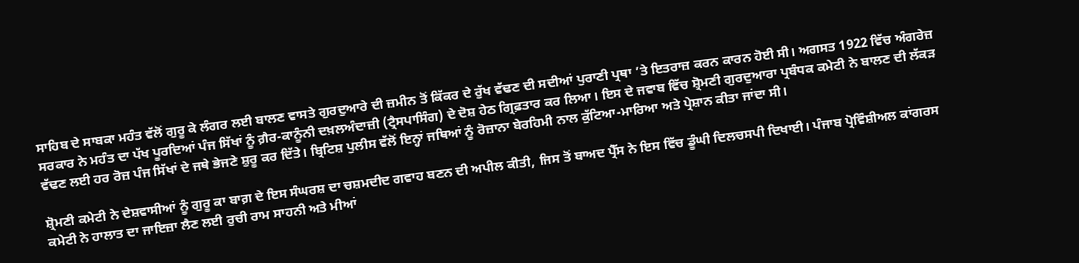ਸਾਹਿਬ ਦੇ ਸਾਬਕਾ ਮਹੰਤ ਵੱਲੋਂ ਗੁਰੂ ਕੇ ਲੰਗਰ ਲਈ ਬਾਲਣ ਵਾਸਤੇ ਗੁਰਦੁਆਰੇ ਦੀ ਜ਼ਮੀਨ ਤੋਂ ਕਿੱਕਰ ਦੇ ਰੁੱਖ ਵੱਢਣ ਦੀ ਸਦੀਆਂ ਪੁਰਾਣੀ ਪ੍ਰਥਾ ’ਤੇ ਇਤਰਾਜ਼ ਕਰਨ ਕਾਰਨ ਹੋਈ ਸੀ। ਅਗਸਤ 1922 ਵਿੱਚ ਅੰਗਰੇਜ਼ ਸਰਕਾਰ ਨੇ ਮਹੰਤ ਦਾ ਪੱਖ ਪੂਰਦਿਆਂ ਪੰਜ ਸਿੱਖਾਂ ਨੂੰ ਗ਼ੈਰ-ਕਾਨੂੰਨੀ ਦਖ਼ਲਅੰਦਾਜ਼ੀ (ਟ੍ਰੈਸਪਾਸਿੰਗ) ਦੇ ਦੋਸ਼ ਹੇਠ ਗ੍ਰਿਫ਼ਤਾਰ ਕਰ ਲਿਆ। ਇਸ ਦੇ ਜਵਾਬ ਵਿੱਚ ਸ਼੍ਰੋਮਣੀ ਗੁਰਦੁਆਰਾ ਪ੍ਰਬੰਧਕ ਕਮੇਟੀ ਨੇ ਬਾਲਣ ਦੀ ਲੱਕੜ ਵੱਢਣ ਲਈ ਹਰ ਰੋਜ਼ ਪੰਜ ਸਿੱਖਾਂ ਦੇ ਜਥੇ ਭੇਜਣੇ ਸ਼ੁਰੂ ਕਰ ਦਿੱਤੇ। ਬ੍ਰਿਟਿਸ਼ ਪੁਲੀਸ ਵੱਲੋਂ ਇਨ੍ਹਾਂ ਜਥਿਆਂ ਨੂੰ ਰੋਜ਼ਾਨਾ ਬੇਰਹਿਮੀ ਨਾਲ ਕੁੱਟਿਆ-ਮਾਰਿਆ ਅਤੇ ਪ੍ਰੇਸ਼ਾਨ ਕੀਤਾ ਜਾਂਦਾ ਸੀ।

ਸ਼੍ਰੋਮਣੀ ਕਮੇਟੀ ਨੇ ਦੇਸ਼ਵਾਸੀਆਂ ਨੂੰ ਗੁਰੂ ਕਾ ਬਾਗ਼ ਦੇ ਇਸ ਸੰਘਰਸ਼ ਦਾ ਚਸ਼ਮਦੀਦ ਗਵਾਹ ਬਣਨ ਦੀ ਅਪੀਲ ਕੀਤੀ, ਜਿਸ ਤੋਂ ਬਾਅਦ ਪ੍ਰੈੱਸ ਨੇ ਇਸ ਵਿੱਚ ਡੂੰਘੀ ਦਿਲਚਸਪੀ ਦਿਖਾਈ। ਪੰਜਾਬ ਪ੍ਰੋਵਿੰਸ਼ੀਅਲ ਕਾਂਗਰਸ ਕਮੇਟੀ ਨੇ ਹਾਲਾਤ ਦਾ ਜਾਇਜ਼ਾ ਲੈਣ ਲਈ ਰੁਚੀ ਰਾਮ ਸਾਹਨੀ ਅਤੇ ਮੀਆਂ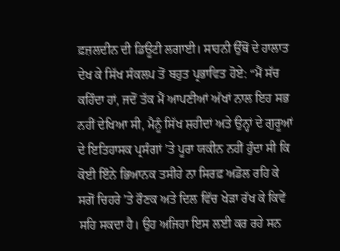ਫ਼ਜ਼ਲਦੀਨ ਦੀ ਡਿਊਟੀ ਲਗਾਈ। ਸਾਹਨੀ ਉੱਥੋਂ ਦੇ ਹਾਲਾਤ ਦੇਖ ਕੇ ਸਿੱਖ ਸੰਕਲਪ ਤੋਂ ਬਹੁਤ ਪ੍ਰਭਾਵਿਤ ਹੋਏ: “ਮੈਂ ਸੱਚ ਕਹਿੰਦਾ ਹਾਂ, ਜਦੋਂ ਤੱਕ ਮੈਂ ਆਪਣੀਆਂ ਅੱਖਾਂ ਨਾਲ ਇਹ ਸਭ ਨਹੀਂ ਦੇਖਿਆ ਸੀ, ਮੈਨੂੰ ਸਿੱਖ ਸ਼ਹੀਦਾਂ ਅਤੇ ਉਨ੍ਹਾਂ ਦੇ ਗੁਰੂਆਂ ਦੇ ਇਤਿਹਾਸਕ ਪ੍ਰਸੰਗਾਂ ’ਤੇ ਪੂਰਾ ਯਕੀਨ ਨਹੀਂ ਹੁੰਦਾ ਸੀ ਕਿ ਕੋਈ ਇੰਨੇ ਭਿਆਨਕ ਤਸੀਹੇ ਨਾ ਸਿਰਫ਼ ਅਡੋਲ ਰਹਿ ਕੇ ਸਗੋਂ ਚਿਹਰੇ ’ਤੇ ਰੌਣਕ ਅਤੇ ਦਿਲ ਵਿੱਚ ਖੇੜਾ ਰੱਖ ਕੇ ਕਿਵੇਂ ਸਹਿ ਸਕਦਾ ਹੈ। ਉਹ ਅਜਿਹਾ ਇਸ ਲਈ ਕਰ ਰਹੇ ਸਨ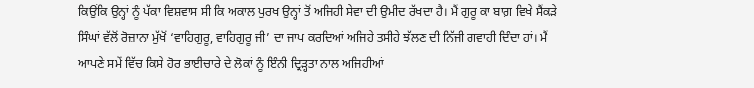ਕਿਉਂਕਿ ਉਨ੍ਹਾਂ ਨੂੰ ਪੱਕਾ ਵਿਸ਼ਵਾਸ ਸੀ ਕਿ ਅਕਾਲ ਪੁਰਖ ਉਨ੍ਹਾਂ ਤੋਂ ਅਜਿਹੀ ਸੇਵਾ ਦੀ ਉਮੀਦ ਰੱਖਦਾ ਹੈ। ਮੈਂ ਗੁਰੂ ਕਾ ਬਾਗ਼ ਵਿਖੇ ਸੈਂਕੜੇ ਸਿੰਘਾਂ ਵੱਲੋਂ ਰੋਜ਼ਾਨਾ ਮੁੱਖੋਂ ‘ਵਾਹਿਗੁਰੂ, ਵਾਹਿਗੁਰੂ ਜੀ’ ਦਾ ਜਾਪ ਕਰਦਿਆਂ ਅਜਿਹੇ ਤਸੀਹੇ ਝੱਲਣ ਦੀ ਨਿੱਜੀ ਗਵਾਹੀ ਦਿੰਦਾ ਹਾਂ। ਮੈਂ ਆਪਣੇ ਸਮੇਂ ਵਿੱਚ ਕਿਸੇ ਹੋਰ ਭਾਈਚਾਰੇ ਦੇ ਲੋਕਾਂ ਨੂੰ ਇੰਨੀ ਦ੍ਰਿੜ੍ਹਤਾ ਨਾਲ ਅਜਿਹੀਆਂ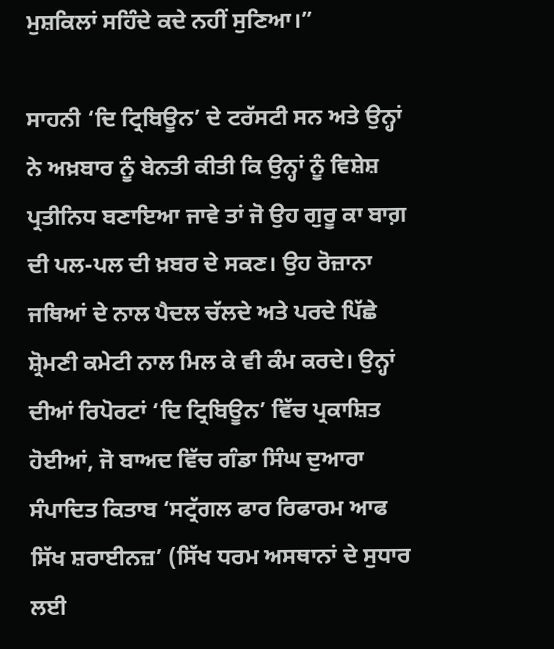ਮੁਸ਼ਕਿਲਾਂ ਸਹਿੰਦੇ ਕਦੇ ਨਹੀਂ ਸੁਣਿਆ।”

ਸਾਹਨੀ ‘ਦਿ ਟ੍ਰਿਬਿਊਨ’ ਦੇ ਟਰੱਸਟੀ ਸਨ ਅਤੇ ਉਨ੍ਹਾਂ ਨੇ ਅਖ਼ਬਾਰ ਨੂੰ ਬੇਨਤੀ ਕੀਤੀ ਕਿ ਉਨ੍ਹਾਂ ਨੂੰ ਵਿਸ਼ੇਸ਼ ਪ੍ਰਤੀਨਿਧ ਬਣਾਇਆ ਜਾਵੇ ਤਾਂ ਜੋ ਉਹ ਗੁਰੂ ਕਾ ਬਾਗ਼ ਦੀ ਪਲ-ਪਲ ਦੀ ਖ਼ਬਰ ਦੇ ਸਕਣ। ਉਹ ਰੋਜ਼ਾਨਾ ਜਥਿਆਂ ਦੇ ਨਾਲ ਪੈਦਲ ਚੱਲਦੇ ਅਤੇ ਪਰਦੇ ਪਿੱਛੇ ਸ਼੍ਰੋਮਣੀ ਕਮੇਟੀ ਨਾਲ ਮਿਲ ਕੇ ਵੀ ਕੰਮ ਕਰਦੇ। ਉਨ੍ਹਾਂ ਦੀਆਂ ਰਿਪੋਰਟਾਂ ‘ਦਿ ਟ੍ਰਿਬਿਊਨ’ ਵਿੱਚ ਪ੍ਰਕਾਸ਼ਿਤ ਹੋਈਆਂ, ਜੋ ਬਾਅਦ ਵਿੱਚ ਗੰਡਾ ਸਿੰਘ ਦੁਆਰਾ ਸੰਪਾਦਿਤ ਕਿਤਾਬ ‘ਸਟ੍ਰੱਗਲ ਫਾਰ ਰਿਫਾਰਮ ਆਫ ਸਿੱਖ ਸ਼ਰਾਈਨਜ਼’ (ਸਿੱਖ ਧਰਮ ਅਸਥਾਨਾਂ ਦੇ ਸੁਧਾਰ ਲਈ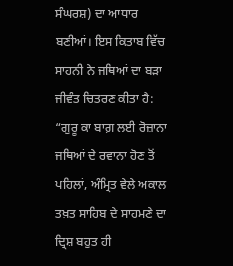ਸੰਘਰਸ਼) ਦਾ ਆਧਾਰ ਬਣੀਆਂ। ਇਸ ਕਿਤਾਬ ਵਿੱਚ ਸਾਹਨੀ ਨੇ ਜਥਿਆਂ ਦਾ ਬੜਾ ਜੀਵੰਤ ਚਿਤਰਣ ਕੀਤਾ ਹੈ: “ਗੁਰੂ ਕਾ ਬਾਗ਼ ਲਈ ਰੋਜ਼ਾਨਾ ਜਥਿਆਂ ਦੇ ਰਵਾਨਾ ਹੋਣ ਤੋਂ ਪਹਿਲਾਂ, ਅੰਮ੍ਰਿਤ ਵੇਲੇ ਅਕਾਲ ਤਖ਼ਤ ਸਾਹਿਬ ਦੇ ਸਾਹਮਣੇ ਦਾ ਦ੍ਰਿਸ਼ ਬਹੁਤ ਹੀ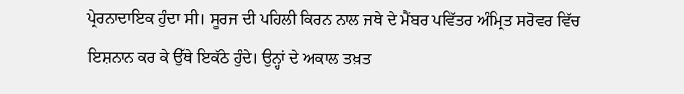ਪ੍ਰੇਰਨਾਦਾਇਕ ਹੁੰਦਾ ਸੀ। ਸੂਰਜ ਦੀ ਪਹਿਲੀ ਕਿਰਨ ਨਾਲ ਜਥੇ ਦੇ ਮੈਂਬਰ ਪਵਿੱਤਰ ਅੰਮ੍ਰਿਤ ਸਰੋਵਰ ਵਿੱਚ ਇਸ਼ਨਾਨ ਕਰ ਕੇ ਉੱਥੇ ਇਕੱਠੇ ਹੁੰਦੇ। ਉਨ੍ਹਾਂ ਦੇ ਅਕਾਲ ਤਖ਼ਤ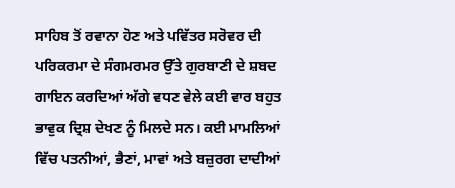ਸਾਹਿਬ ਤੋਂ ਰਵਾਨਾ ਹੋਣ ਅਤੇ ਪਵਿੱਤਰ ਸਰੋਵਰ ਦੀ ਪਰਿਕਰਮਾ ਦੇ ਸੰਗਮਰਮਰ ਉੱਤੇ ਗੁਰਬਾਣੀ ਦੇ ਸ਼ਬਦ ਗਾਇਨ ਕਰਦਿਆਂ ਅੱਗੇ ਵਧਣ ਵੇਲੇ ਕਈ ਵਾਰ ਬਹੁਤ ਭਾਵੁਕ ਦ੍ਰਿਸ਼ ਦੇਖਣ ਨੂੰ ਮਿਲਦੇ ਸਨ। ਕਈ ਮਾਮਲਿਆਂ ਵਿੱਚ ਪਤਨੀਆਂ, ਭੈਣਾਂ, ਮਾਵਾਂ ਅਤੇ ਬਜ਼ੁਰਗ ਦਾਦੀਆਂ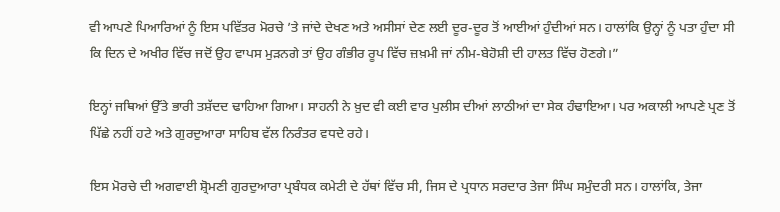ਵੀ ਆਪਣੇ ਪਿਆਰਿਆਂ ਨੂੰ ਇਸ ਪਵਿੱਤਰ ਮੋਰਚੇ ’ਤੇ ਜਾਂਦੇ ਦੇਖਣ ਅਤੇ ਅਸੀਸਾਂ ਦੇਣ ਲਈ ਦੂਰ-ਦੂਰ ਤੋਂ ਆਈਆਂ ਹੁੰਦੀਆਂ ਸਨ। ਹਾਲਾਂਕਿ ਉਨ੍ਹਾਂ ਨੂੰ ਪਤਾ ਹੁੰਦਾ ਸੀ ਕਿ ਦਿਨ ਦੇ ਅਖੀਰ ਵਿੱਚ ਜਦੋਂ ਉਹ ਵਾਪਸ ਮੁੜਨਗੇ ਤਾਂ ਉਹ ਗੰਭੀਰ ਰੂਪ ਵਿੱਚ ਜ਼ਖ਼ਮੀ ਜਾਂ ਨੀਮ-ਬੇਹੋਸ਼ੀ ਦੀ ਹਾਲਤ ਵਿੱਚ ਹੋਣਗੇ।”

ਇਨ੍ਹਾਂ ਜਥਿਆਂ ਉੱਤੇ ਭਾਰੀ ਤਸ਼ੱਦਦ ਢਾਹਿਆ ਗਿਆ। ਸਾਹਨੀ ਨੇ ਖ਼ੁਦ ਵੀ ਕਈ ਵਾਰ ਪੁਲੀਸ ਦੀਆਂ ਲਾਠੀਆਂ ਦਾ ਸੇਕ ਹੰਢਾਇਆ। ਪਰ ਅਕਾਲੀ ਆਪਣੇ ਪ੍ਰਣ ਤੋਂ ਪਿੱਛੇ ਨਹੀਂ ਹਟੇ ਅਤੇ ਗੁਰਦੁਆਰਾ ਸਾਹਿਬ ਵੱਲ ਨਿਰੰਤਰ ਵਧਦੇ ਰਹੇ।

ਇਸ ਮੋਰਚੇ ਦੀ ਅਗਵਾਈ ਸ਼੍ਰੋਮਣੀ ਗੁਰਦੁਆਰਾ ਪ੍ਰਬੰਧਕ ਕਮੇਟੀ ਦੇ ਹੱਥਾਂ ਵਿੱਚ ਸੀ, ਜਿਸ ਦੇ ਪ੍ਰਧਾਨ ਸਰਦਾਰ ਤੇਜਾ ਸਿੰਘ ਸਮੁੰਦਰੀ ਸਨ। ਹਾਲਾਂਕਿ, ਤੇਜਾ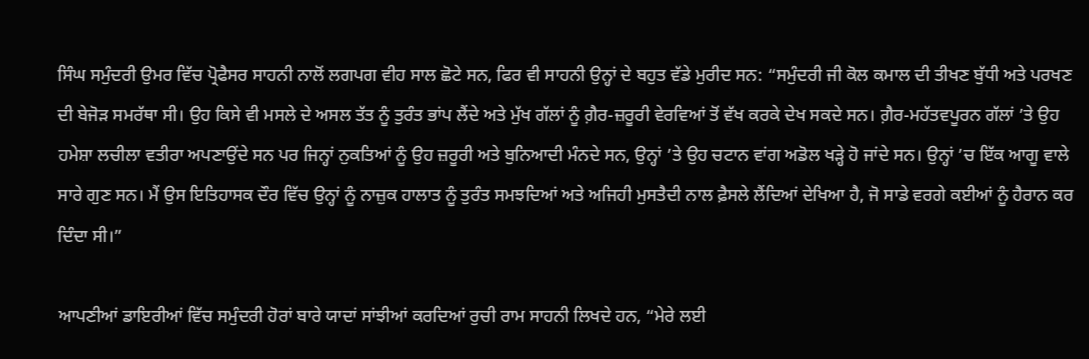ਸਿੰਘ ਸਮੁੰਦਰੀ ਉਮਰ ਵਿੱਚ ਪ੍ਰੋਫੈਸਰ ਸਾਹਨੀ ਨਾਲੋਂ ਲਗਪਗ ਵੀਹ ਸਾਲ ਛੋਟੇ ਸਨ, ਫਿਰ ਵੀ ਸਾਹਨੀ ਉਨ੍ਹਾਂ ਦੇ ਬਹੁਤ ਵੱਡੇ ਮੁਰੀਦ ਸਨ: “ਸਮੁੰਦਰੀ ਜੀ ਕੋਲ ਕਮਾਲ ਦੀ ਤੀਖਣ ਬੁੱਧੀ ਅਤੇ ਪਰਖਣ ਦੀ ਬੇਜੋੜ ਸਮਰੱਥਾ ਸੀ। ਉਹ ਕਿਸੇ ਵੀ ਮਸਲੇ ਦੇ ਅਸਲ ਤੱਤ ਨੂੰ ਤੁਰੰਤ ਭਾਂਪ ਲੈਂਦੇ ਅਤੇ ਮੁੱਖ ਗੱਲਾਂ ਨੂੰ ਗ਼ੈਰ-ਜ਼ਰੂਰੀ ਵੇਰਵਿਆਂ ਤੋਂ ਵੱਖ ਕਰਕੇ ਦੇਖ ਸਕਦੇ ਸਨ। ਗ਼ੈਰ-ਮਹੱਤਵਪੂਰਨ ਗੱਲਾਂ ’ਤੇ ਉਹ ਹਮੇਸ਼ਾ ਲਚੀਲਾ ਵਤੀਰਾ ਅਪਣਾਉਂਦੇ ਸਨ ਪਰ ਜਿਨ੍ਹਾਂ ਨੁਕਤਿਆਂ ਨੂੰ ਉਹ ਜ਼ਰੂਰੀ ਅਤੇ ਬੁਨਿਆਦੀ ਮੰਨਦੇ ਸਨ, ਉਨ੍ਹਾਂ ’ਤੇ ਉਹ ਚਟਾਨ ਵਾਂਗ ਅਡੋਲ ਖੜ੍ਹੇ ਹੋ ਜਾਂਦੇ ਸਨ। ਉਨ੍ਹਾਂ ’ਚ ਇੱਕ ਆਗੂ ਵਾਲੇ ਸਾਰੇ ਗੁਣ ਸਨ। ਮੈਂ ਉਸ ਇਤਿਹਾਸਕ ਦੌਰ ਵਿੱਚ ਉਨ੍ਹਾਂ ਨੂੰ ਨਾਜ਼ੁਕ ਹਾਲਾਤ ਨੂੰ ਤੁਰੰਤ ਸਮਝਦਿਆਂ ਅਤੇ ਅਜਿਹੀ ਮੁਸਤੈਦੀ ਨਾਲ ਫ਼ੈਸਲੇ ਲੈਂਦਿਆਂ ਦੇਖਿਆ ਹੈ, ਜੋ ਸਾਡੇ ਵਰਗੇ ਕਈਆਂ ਨੂੰ ਹੈਰਾਨ ਕਰ ਦਿੰਦਾ ਸੀ।”

ਆਪਣੀਆਂ ਡਾਇਰੀਆਂ ਵਿੱਚ ਸਮੁੰਦਰੀ ਹੋਰਾਂ ਬਾਰੇ ਯਾਦਾਂ ਸਾਂਝੀਆਂ ਕਰਦਿਆਂ ਰੁਚੀ ਰਾਮ ਸਾਹਨੀ ਲਿਖਦੇ ਹਨ, “ਮੇਰੇ ਲਈ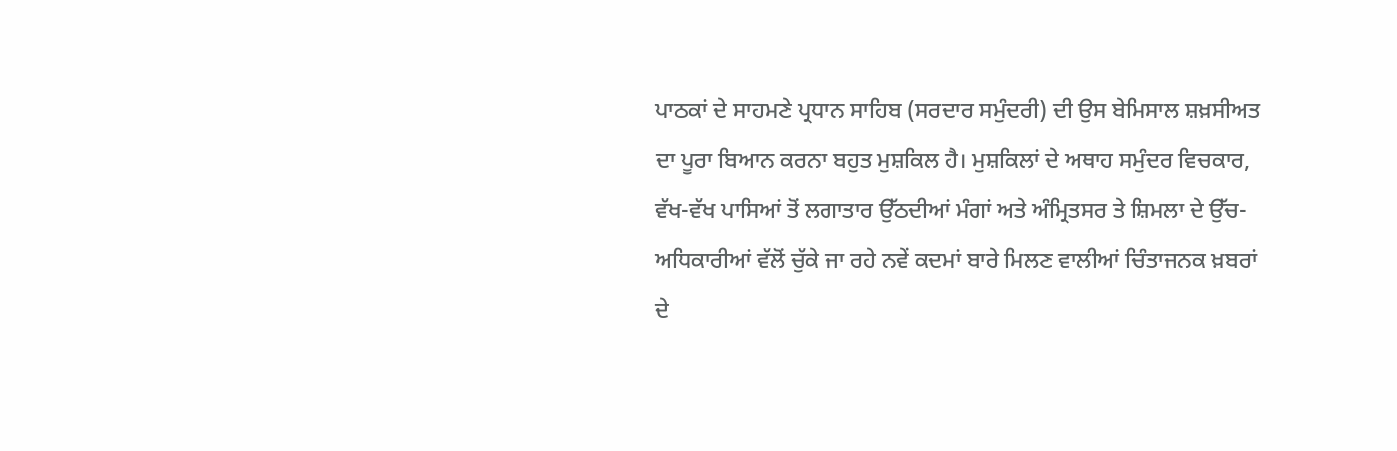ਪਾਠਕਾਂ ਦੇ ਸਾਹਮਣੇ ਪ੍ਰਧਾਨ ਸਾਹਿਬ (ਸਰਦਾਰ ਸਮੁੰਦਰੀ) ਦੀ ਉਸ ਬੇਮਿਸਾਲ ਸ਼ਖ਼ਸੀਅਤ ਦਾ ਪੂਰਾ ਬਿਆਨ ਕਰਨਾ ਬਹੁਤ ਮੁਸ਼ਕਿਲ ਹੈ। ਮੁਸ਼ਕਿਲਾਂ ਦੇ ਅਥਾਹ ਸਮੁੰਦਰ ਵਿਚਕਾਰ, ਵੱਖ-ਵੱਖ ਪਾਸਿਆਂ ਤੋਂ ਲਗਾਤਾਰ ਉੱਠਦੀਆਂ ਮੰਗਾਂ ਅਤੇ ਅੰਮ੍ਰਿਤਸਰ ਤੇ ਸ਼ਿਮਲਾ ਦੇ ਉੱਚ-ਅਧਿਕਾਰੀਆਂ ਵੱਲੋਂ ਚੁੱਕੇ ਜਾ ਰਹੇ ਨਵੇਂ ਕਦਮਾਂ ਬਾਰੇ ਮਿਲਣ ਵਾਲੀਆਂ ਚਿੰਤਾਜਨਕ ਖ਼ਬਰਾਂ ਦੇ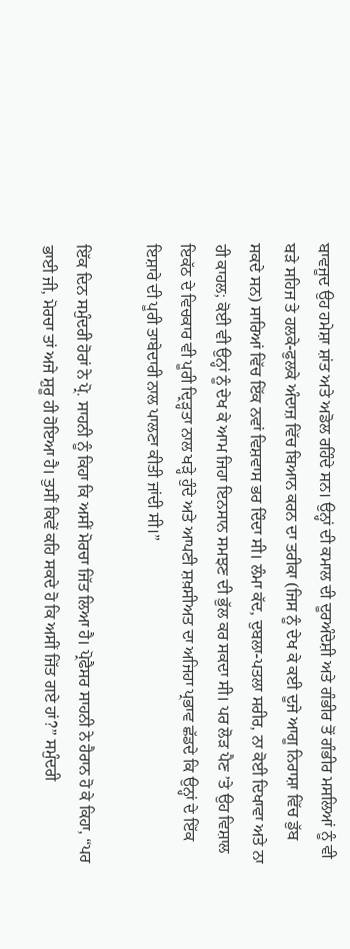ਬਾਵਜੂਦ ਉਹ ਹਮੇਸ਼ਾ ਸ਼ਾਂਤ ਅਤੇ ਅਡੋਲ ਰਹਿੰਦੇ ਸਨ। ਉਨ੍ਹਾਂ ਦੀ ਕਮਾਲ ਦੀ ਦੂਰਅੰਦੇਸ਼ੀ ਅਤੇ ਗੰਭੀਰ ਤੋਂ ਗੰਭੀਰ ਮਸਲਿਆਂ ਨੂੰ ਵੀ ਬੜੇ ਸਹਿਜ ਤੇ ਹਲਕੇ-ਫੁਲਕੇ ਅੰਦਾਜ਼ ਵਿੱਚ ਬਿਆਨ ਕਰਨ ਦਾ ਤਰੀਕਾ (ਜਿਸ ਨੂੰ ਦੇਖ ਕੇ ਕਈ ਦੂਜੇ ਆਗੂ ਨਿਰਾਸ਼ਾ ਵਿੱਚ ਡੁੱਬ ਸਕਦੇ ਸਨ) ਸਾਰਿਆਂ ਵਿੱਚ ਇੱਕ ਨਵਾਂ ਵਿਸ਼ਵਾਸ ਭਰ ਦਿੰਦਾ ਸੀ। ਲੰਮਾ ਕੱਦ, ਦੁਬਲਾ-ਪਤਲਾ ਸਰੀਰ, ਨਾ ਕੋਈ ਦਿਖਾਵਾ ਅਤੇ ਨਾ ਹੀ ਕਾਹਲ; ਕੋਈ ਵੀ ਉਨ੍ਹਾਂ ਨੂੰ ਦੇਖ ਕੇ ਆਮ ਜਿਹਾ ਇਨਸਾਨ ਸਮਝਣ ਦੀ ਭੁੱਲ ਕਰ ਸਕਦਾ ਸੀ। ਪਰ ਲੋੜ ਪੈਣ ’ਤੇ ਉਹ ਵਿਸ਼ਾਲ ਇਕੱਠ ਦੇ ਵਿਚਕਾਰ ਵੀ ਪੂਰੀ ਦ੍ਰਿੜ੍ਹਤਾ ਨਾਲ ਖੜ੍ਹੇ ਹੁੰਦੇ ਅਤੇ ਆਪਣੀ ਸ਼ਖ਼ਸੀਅਤ ਦਾ ਅਜਿਹਾ ਪ੍ਰਭਾਵ ਛੱਡਦੇ ਕਿ ਉਨ੍ਹਾਂ ਦੇ ਇੱਕ ਇਸ਼ਾਰੇ ਦੀ ਪੂਰੀ ਤਾਬੇਦਾਰੀ ਨਾਲ ਪਾਲਣਾ ਕੀਤੀ ਜਾਂਦੀ ਸੀ।”

ਇੱਕ ਦਿਨ ਸਮੁੰਦਰੀ ਹੋਰਾਂ ਨੇ ਪ੍ਰੋ. ਸਾਹਨੀ ਨੂੰ ਕਿਹਾ ਕਿ ਅਸੀਂ ਮੋਰਚਾ ਜਿੱਤ ਲਿਆ ਹੈ। ਪ੍ਰੋਫੈਸਰ ਸਾਹਨੀ ਨੇ ਹੈਰਾਨ ਹੋ ਕੇ ਕਿਹਾ, “ਪਰ ਭਾਈ ਜੀ, ਮੋਰਚਾ ਤਾਂ ਅਜੇ ਸ਼ੁਰੂ ਹੀ ਹੋਇਆ ਹੈ। ਤੁਸੀਂ ਕਿਵੇਂ ਕਹਿ ਸਕਦੇ ਹੋ ਕਿ ਅਸੀਂ ਜਿੱਤ ਗਏ ਹਾਂ?” ਸਮੁੰਦਰੀ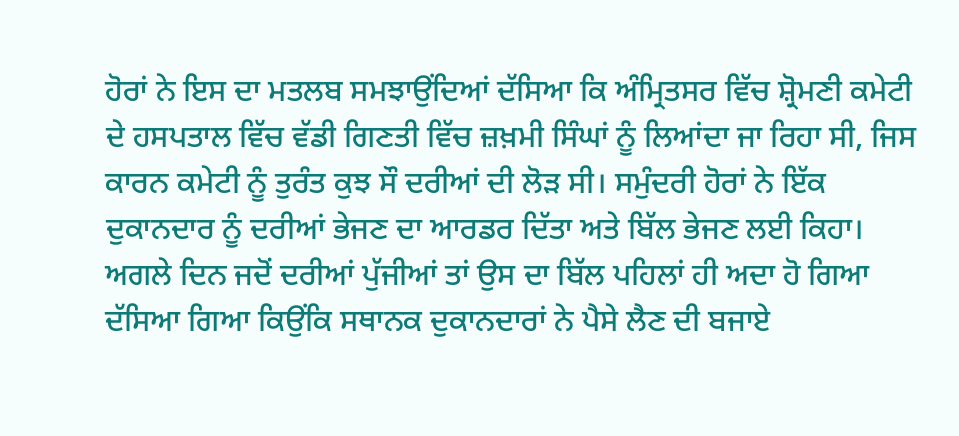ਹੋਰਾਂ ਨੇ ਇਸ ਦਾ ਮਤਲਬ ਸਮਝਾਉਂਦਿਆਂ ਦੱਸਿਆ ਕਿ ਅੰਮ੍ਰਿਤਸਰ ਵਿੱਚ ਸ਼੍ਰੋਮਣੀ ਕਮੇਟੀ ਦੇ ਹਸਪਤਾਲ ਵਿੱਚ ਵੱਡੀ ਗਿਣਤੀ ਵਿੱਚ ਜ਼ਖ਼ਮੀ ਸਿੰਘਾਂ ਨੂੰ ਲਿਆਂਦਾ ਜਾ ਰਿਹਾ ਸੀ, ਜਿਸ ਕਾਰਨ ਕਮੇਟੀ ਨੂੰ ਤੁਰੰਤ ਕੁਝ ਸੌ ਦਰੀਆਂ ਦੀ ਲੋੜ ਸੀ। ਸਮੁੰਦਰੀ ਹੋਰਾਂ ਨੇ ਇੱਕ ਦੁਕਾਨਦਾਰ ਨੂੰ ਦਰੀਆਂ ਭੇਜਣ ਦਾ ਆਰਡਰ ਦਿੱਤਾ ਅਤੇ ਬਿੱਲ ਭੇਜਣ ਲਈ ਕਿਹਾ। ਅਗਲੇ ਦਿਨ ਜਦੋਂ ਦਰੀਆਂ ਪੁੱਜੀਆਂ ਤਾਂ ਉਸ ਦਾ ਬਿੱਲ ਪਹਿਲਾਂ ਹੀ ਅਦਾ ਹੋ ਗਿਆ ਦੱਸਿਆ ਗਿਆ ਕਿਉਂਕਿ ਸਥਾਨਕ ਦੁਕਾਨਦਾਰਾਂ ਨੇ ਪੈਸੇ ਲੈਣ ਦੀ ਬਜਾਏ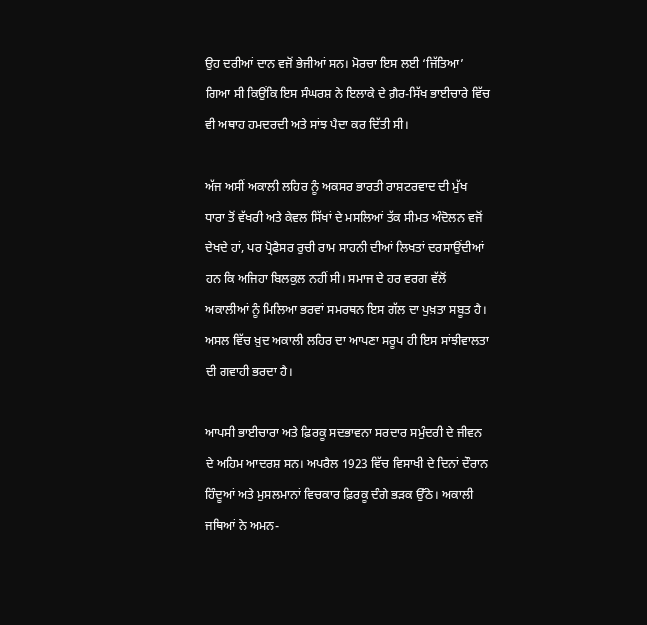ਉਹ ਦਰੀਆਂ ਦਾਨ ਵਜੋਂ ਭੇਜੀਆਂ ਸਨ। ਮੋਰਚਾ ਇਸ ਲਈ ‘ਜਿੱਤਿਆ’ ਗਿਆ ਸੀ ਕਿਉਂਕਿ ਇਸ ਸੰਘਰਸ਼ ਨੇ ਇਲਾਕੇ ਦੇ ਗ਼ੈਰ-ਸਿੱਖ ਭਾਈਚਾਰੇ ਵਿੱਚ ਵੀ ਅਥਾਹ ਹਮਦਰਦੀ ਅਤੇ ਸਾਂਝ ਪੈਦਾ ਕਰ ਦਿੱਤੀ ਸੀ।

ਅੱਜ ਅਸੀਂ ਅਕਾਲੀ ਲਹਿਰ ਨੂੰ ਅਕਸਰ ਭਾਰਤੀ ਰਾਸ਼ਟਰਵਾਦ ਦੀ ਮੁੱਖ ਧਾਰਾ ਤੋਂ ਵੱਖਰੀ ਅਤੇ ਕੇਵਲ ਸਿੱਖਾਂ ਦੇ ਮਸਲਿਆਂ ਤੱਕ ਸੀਮਤ ਅੰਦੋਲਨ ਵਜੋਂ ਦੇਖਦੇ ਹਾਂ, ਪਰ ਪ੍ਰੋਫੈਸਰ ਰੁਚੀ ਰਾਮ ਸਾਹਨੀ ਦੀਆਂ ਲਿਖਤਾਂ ਦਰਸਾਉਂਦੀਆਂ ਹਨ ਕਿ ਅਜਿਹਾ ਬਿਲਕੁਲ ਨਹੀਂ ਸੀ। ਸਮਾਜ ਦੇ ਹਰ ਵਰਗ ਵੱਲੋਂ ਅਕਾਲੀਆਂ ਨੂੰ ਮਿਲਿਆ ਭਰਵਾਂ ਸਮਰਥਨ ਇਸ ਗੱਲ ਦਾ ਪੁਖ਼ਤਾ ਸਬੂਤ ਹੈ। ਅਸਲ ਵਿੱਚ ਖ਼ੁਦ ਅਕਾਲੀ ਲਹਿਰ ਦਾ ਆਪਣਾ ਸਰੂਪ ਹੀ ਇਸ ਸਾਂਝੀਵਾਲਤਾ ਦੀ ਗਵਾਹੀ ਭਰਦਾ ਹੈ।

ਆਪਸੀ ਭਾਈਚਾਰਾ ਅਤੇ ਫ਼ਿਰਕੂ ਸਦਭਾਵਨਾ ਸਰਦਾਰ ਸਮੁੰਦਰੀ ਦੇ ਜੀਵਨ ਦੇ ਅਹਿਮ ਆਦਰਸ਼ ਸਨ। ਅਪਰੈਲ 1923 ਵਿੱਚ ਵਿਸਾਖੀ ਦੇ ਦਿਨਾਂ ਦੌਰਾਨ ਹਿੰਦੂਆਂ ਅਤੇ ਮੁਸਲਮਾਨਾਂ ਵਿਚਕਾਰ ਫ਼ਿਰਕੂ ਦੰਗੇ ਭੜਕ ਉੱਠੇ। ਅਕਾਲੀ ਜਥਿਆਂ ਨੇ ਅਮਨ-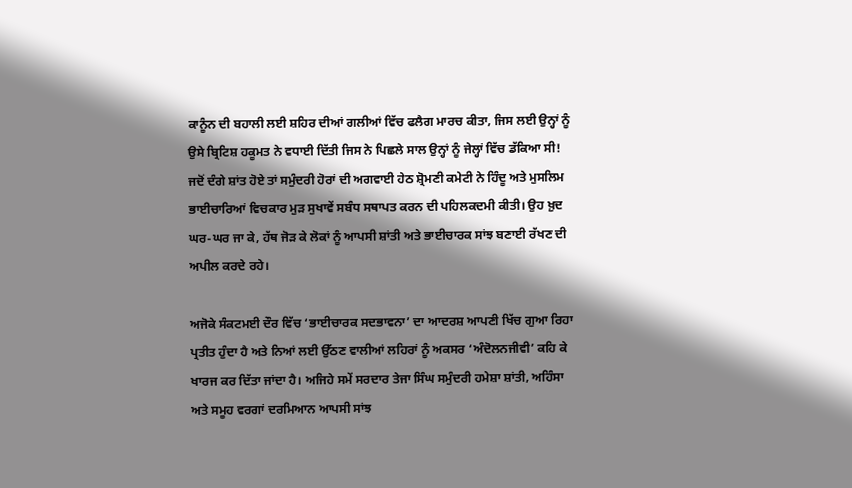ਕਾਨੂੰਨ ਦੀ ਬਹਾਲੀ ਲਈ ਸ਼ਹਿਰ ਦੀਆਂ ਗਲੀਆਂ ਵਿੱਚ ਫਲੈਗ ਮਾਰਚ ਕੀਤਾ, ਜਿਸ ਲਈ ਉਨ੍ਹਾਂ ਨੂੰ ਉਸੇ ਬ੍ਰਿਟਿਸ਼ ਹਕੂਮਤ ਨੇ ਵਧਾਈ ਦਿੱਤੀ ਜਿਸ ਨੇ ਪਿਛਲੇ ਸਾਲ ਉਨ੍ਹਾਂ ਨੂੰ ਜੇਲ੍ਹਾਂ ਵਿੱਚ ਡੱਕਿਆ ਸੀ! ਜਦੋਂ ਦੰਗੇ ਸ਼ਾਂਤ ਹੋਏ ਤਾਂ ਸਮੁੰਦਰੀ ਹੋਰਾਂ ਦੀ ਅਗਵਾਈ ਹੇਠ ਸ਼੍ਰੋਮਣੀ ਕਮੇਟੀ ਨੇ ਹਿੰਦੂ ਅਤੇ ਮੁਸਲਿਮ ਭਾਈਚਾਰਿਆਂ ਵਿਚਕਾਰ ਮੁੜ ਸੁਖਾਵੇਂ ਸਬੰਧ ਸਥਾਪਤ ਕਰਨ ਦੀ ਪਹਿਲਕਦਮੀ ਕੀਤੀ। ਉਹ ਖ਼ੁਦ ਘਰ-ਘਰ ਜਾ ਕੇ, ਹੱਥ ਜੋੜ ਕੇ ਲੋਕਾਂ ਨੂੰ ਆਪਸੀ ਸ਼ਾਂਤੀ ਅਤੇ ਭਾਈਚਾਰਕ ਸਾਂਝ ਬਣਾਈ ਰੱਖਣ ਦੀ ਅਪੀਲ ਕਰਦੇ ਰਹੇ।

ਅਜੋਕੇ ਸੰਕਟਮਈ ਦੌਰ ਵਿੱਚ ‘ਭਾਈਚਾਰਕ ਸਦਭਾਵਨਾ’ ਦਾ ਆਦਰਸ਼ ਆਪਣੀ ਖਿੱਚ ਗੁਆ ਰਿਹਾ ਪ੍ਰਤੀਤ ਹੁੰਦਾ ਹੈ ਅਤੇ ਨਿਆਂ ਲਈ ਉੱਠਣ ਵਾਲੀਆਂ ਲਹਿਰਾਂ ਨੂੰ ਅਕਸਰ ‘ਅੰਦੋਲਨਜੀਵੀ’ ਕਹਿ ਕੇ ਖਾਰਜ ਕਰ ਦਿੱਤਾ ਜਾਂਦਾ ਹੈ। ਅਜਿਹੇ ਸਮੇਂ ਸਰਦਾਰ ਤੇਜਾ ਸਿੰਘ ਸਮੁੰਦਰੀ ਹਮੇਸ਼ਾ ਸ਼ਾਂਤੀ, ਅਹਿੰਸਾ ਅਤੇ ਸਮੂਹ ਵਰਗਾਂ ਦਰਮਿਆਨ ਆਪਸੀ ਸਾਂਝ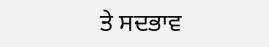ਤੇ ਸਦਭਾਵ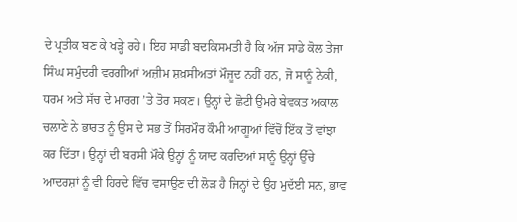ਦੇ ਪ੍ਰਤੀਕ ਬਣ ਕੇ ਖੜ੍ਹੇ ਰਹੇ। ਇਹ ਸਾਡੀ ਬਦਕਿਸਮਤੀ ਹੈ ਕਿ ਅੱਜ ਸਾਡੇ ਕੋਲ ਤੇਜਾ ਸਿੰਘ ਸਮੁੰਦਰੀ ਵਰਗੀਆਂ ਅਜ਼ੀਮ ਸ਼ਖ਼ਸੀਅਤਾਂ ਮੌਜੂਦ ਨਹੀਂ ਹਨ, ਜੋ ਸਾਨੂੰ ਨੇਕੀ, ਧਰਮ ਅਤੇ ਸੱਚ ਦੇ ਮਾਰਗ ’ਤੇ ਤੋਰ ਸਕਣ। ਉਨ੍ਹਾਂ ਦੇ ਛੋਟੀ ਉਮਰੇ ਬੇਵਕਤ ਅਕਾਲ ਚਲਾਣੇ ਨੇ ਭਾਰਤ ਨੂੰ ਉਸ ਦੇ ਸਭ ਤੋਂ ਸਿਰਮੌਰ ਕੌਮੀ ਆਗੂਆਂ ਵਿੱਚੋਂ ਇੱਕ ਤੋਂ ਵਾਂਝਾ ਕਰ ਦਿੱਤਾ। ਉਨ੍ਹਾਂ ਦੀ ਬਰਸੀ ਮੌਕੇ ਉਨ੍ਹਾਂ ਨੂੰ ਯਾਦ ਕਰਦਿਆਂ ਸਾਨੂੰ ਉਨ੍ਹਾਂ ਉੱਚੇ ਆਦਰਸ਼ਾਂ ਨੂੰ ਵੀ ਹਿਰਦੇ ਵਿੱਚ ਵਸਾਉਣ ਦੀ ਲੋੜ ਹੈ ਜਿਨ੍ਹਾਂ ਦੇ ਉਹ ਮੁਦੱਈ ਸਨ, ਭਾਵ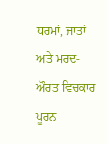ਧਰਮਾਂ, ਜਾਤਾਂ ਅਤੇ ਮਰਦ-ਔਰਤ ਵਿਚਕਾਰ ਪੂਰਨ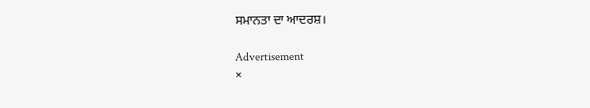ਸਮਾਨਤਾ ਦਾ ਆਦਰਸ਼।

Advertisement
×